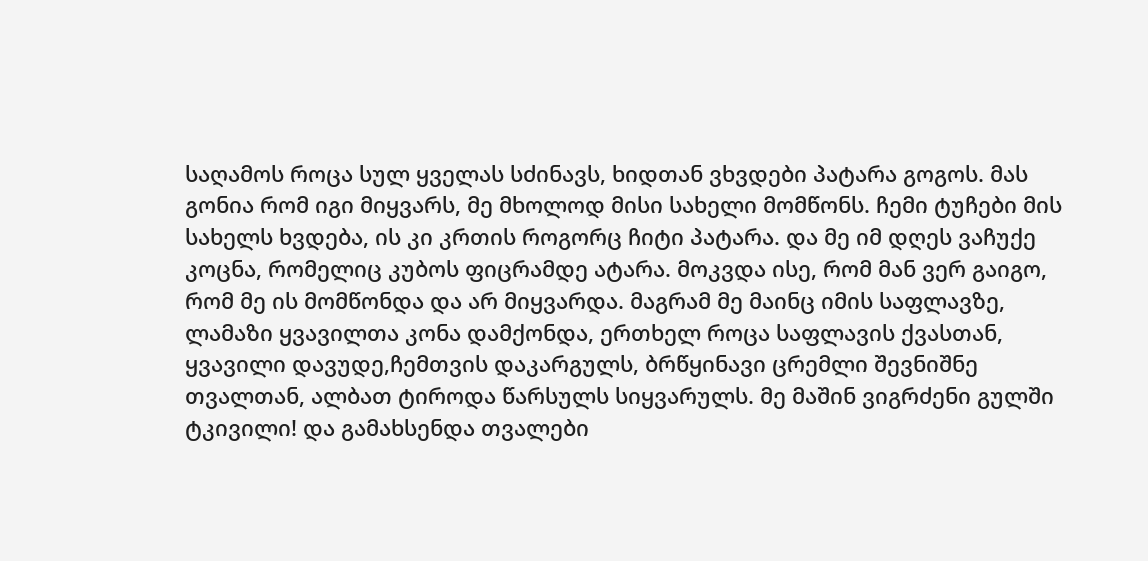საღამოს როცა სულ ყველას სძინავს, ხიდთან ვხვდები პატარა გოგოს. მას გონია რომ იგი მიყვარს, მე მხოლოდ მისი სახელი მომწონს. ჩემი ტუჩები მის სახელს ხვდება, ის კი კრთის როგორც ჩიტი პატარა. და მე იმ დღეს ვაჩუქე კოცნა, რომელიც კუბოს ფიცრამდე ატარა. მოკვდა ისე, რომ მან ვერ გაიგო, რომ მე ის მომწონდა და არ მიყვარდა. მაგრამ მე მაინც იმის საფლავზე, ლამაზი ყვავილთა კონა დამქონდა, ერთხელ როცა საფლავის ქვასთან, ყვავილი დავუდე,ჩემთვის დაკარგულს, ბრწყინავი ცრემლი შევნიშნე თვალთან, ალბათ ტიროდა წარსულს სიყვარულს. მე მაშინ ვიგრძენი გულში ტკივილი! და გამახსენდა თვალები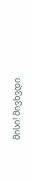მისი! მივხვდი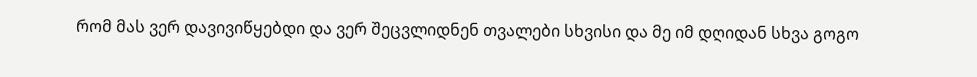რომ მას ვერ დავივიწყებდი და ვერ შეცვლიდნენ თვალები სხვისი და მე იმ დღიდან სხვა გოგო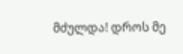მძულდა! დროს მე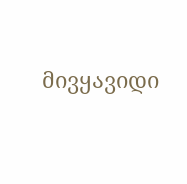მივყავიდი